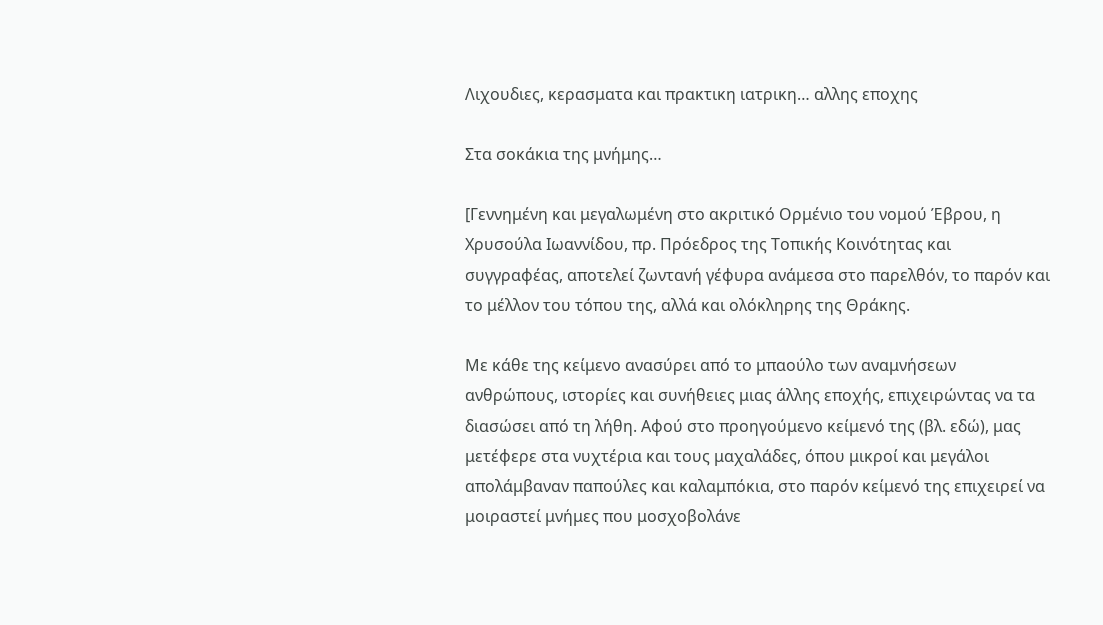Λιχουδιες, κερασματα και πρακτικη ιατρικη… αλλης εποχης

Στα σοκάκια της μνήμης…

[Γεννημένη και μεγαλωμένη στο ακριτικό Ορμένιο του νομού Έβρου, η Χρυσούλα Ιωαννίδου, πρ. Πρόεδρος της Τοπικής Κοινότητας και συγγραφέας, αποτελεί ζωντανή γέφυρα ανάμεσα στο παρελθόν, το παρόν και το μέλλον του τόπου της, αλλά και ολόκληρης της Θράκης.

Με κάθε της κείμενο ανασύρει από το μπαούλο των αναμνήσεων ανθρώπους, ιστορίες και συνήθειες μιας άλλης εποχής, επιχειρώντας να τα διασώσει από τη λήθη. Αφού στο προηγούμενο κείμενό της (βλ. εδώ), μας μετέφερε στα νυχτέρια και τους μαχαλάδες, όπου μικροί και μεγάλοι απολάμβαναν παπούλες και καλαμπόκια, στο παρόν κείμενό της επιχειρεί να μοιραστεί μνήμες που μοσχοβολάνε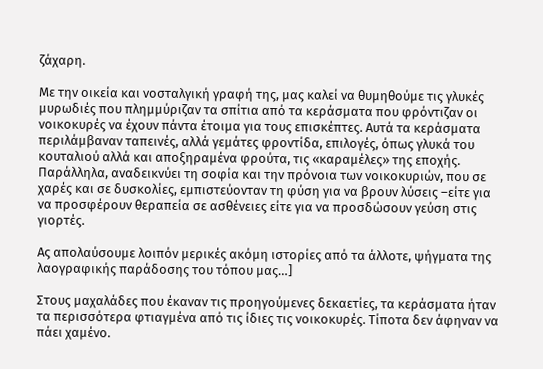ζάχαρη.

Με την οικεία και νοσταλγική γραφή της, μας καλεί να θυμηθούμε τις γλυκές μυρωδιές που πλημμύριζαν τα σπίτια από τα κεράσματα που φρόντιζαν οι νοικοκυρές να έχουν πάντα έτοιμα για τους επισκέπτες. Αυτά τα κεράσματα περιλάμβαναν ταπεινές, αλλά γεμάτες φροντίδα, επιλογές, όπως γλυκά του κουταλιού αλλά και αποξηραμένα φρούτα, τις «καραμέλες» της εποχής. Παράλληλα, αναδεικνύει τη σοφία και την πρόνοια των νοικοκυριών, που σε χαρές και σε δυσκολίες, εμπιστεύονταν τη φύση για να βρουν λύσεις –είτε για να προσφέρουν θεραπεία σε ασθένειες είτε για να προσδώσουν γεύση στις γιορτές.

Ας απολαύσουμε λοιπόν μερικές ακόμη ιστορίες από τα άλλοτε, ψήγματα της λαογραφικής παράδοσης του τόπου μας…]

Στους μαχαλάδες που έκαναν τις προηγούμενες δεκαετίες, τα κεράσματα ήταν τα περισσότερα φτιαγμένα από τις ίδιες τις νοικοκυρές. Τίποτα δεν άφηναν να πάει χαμένο.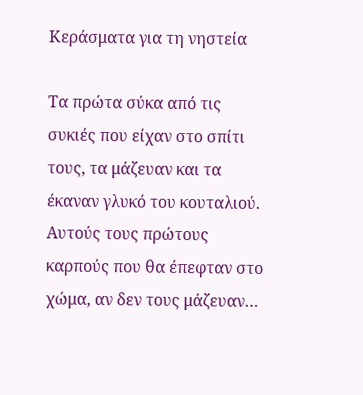Κεράσματα για τη νηστεία

Τα πρώτα σύκα από τις συκιές που είχαν στο σπίτι τους, τα μάζευαν και τα έκαναν γλυκό του κουταλιού. Αυτούς τους πρώτους καρπούς που θα έπεφταν στο χώμα, αν δεν τους μάζευαν…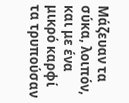Μάζευαν τα σύκα, λοιπόν, και με ένα μικρό καρφί τα τρυπούσαν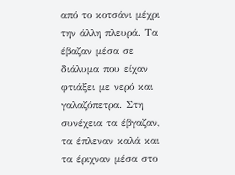από το κοτσάνι μέχρι την άλλη πλευρά. Τα έβαζαν μέσα σε διάλυμα που είχαν φτιάξει με νερό και γαλαζόπετρα. Στη συνέχεια τα έβγαζαν, τα έπλεναν καλά και τα έριχναν μέσα στο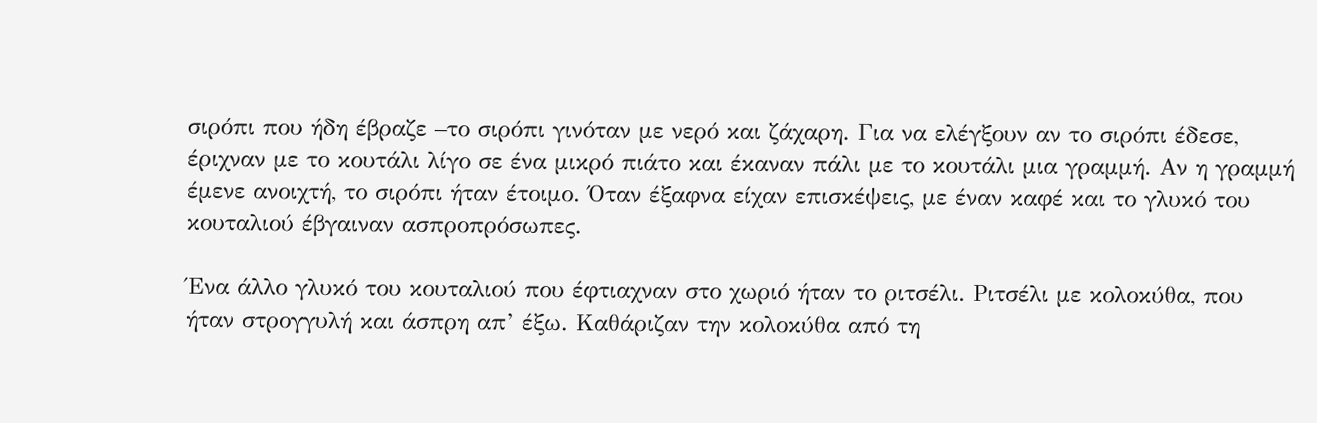σιρόπι που ήδη έβραζε –το σιρόπι γινόταν με νερό και ζάχαρη. Για να ελέγξουν αν το σιρόπι έδεσε, έριχναν με το κουτάλι λίγο σε ένα μικρό πιάτο και έκαναν πάλι με το κουτάλι μια γραμμή. Αν η γραμμή έμενε ανοιχτή, το σιρόπι ήταν έτοιμο. Όταν έξαφνα είχαν επισκέψεις, με έναν καφέ και το γλυκό του κουταλιού έβγαιναν ασπροπρόσωπες.

Ένα άλλο γλυκό του κουταλιού που έφτιαχναν στο χωριό ήταν το ριτσέλι. Ριτσέλι με κολοκύθα, που ήταν στρογγυλή και άσπρη απ’ έξω. Καθάριζαν την κολοκύθα από τη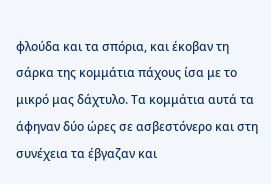φλούδα και τα σπόρια, και έκοβαν τη σάρκα της κομμάτια πάχους ίσα με το μικρό μας δάχτυλο. Τα κομμάτια αυτά τα άφηναν δύο ώρες σε ασβεστόνερο και στη συνέχεια τα έβγαζαν και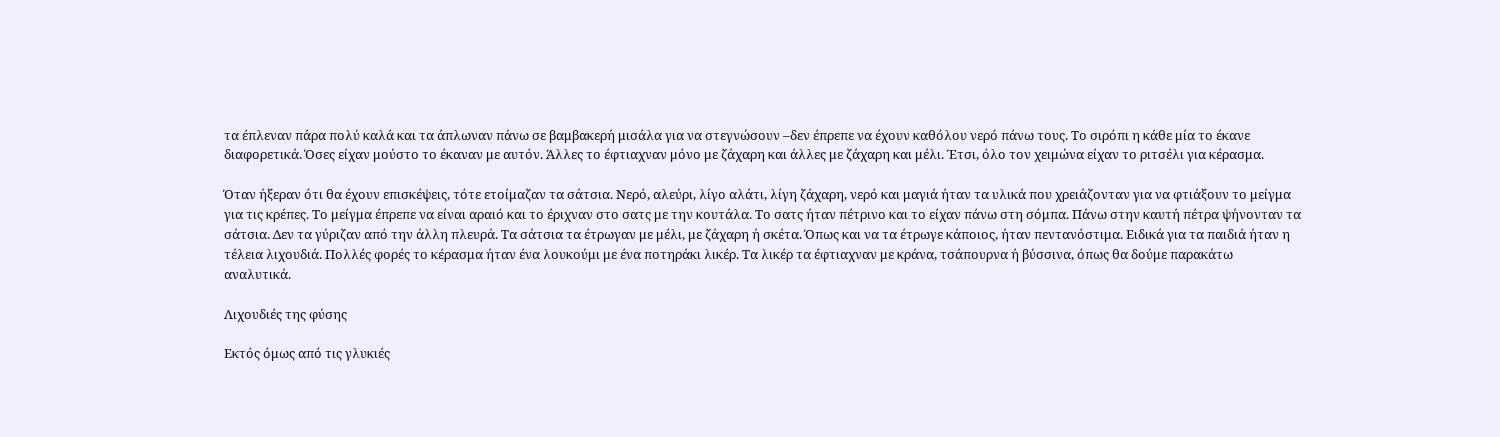τα έπλεναν πάρα πολύ καλά και τα άπλωναν πάνω σε βαμβακερή μισάλα για να στεγνώσουν –δεν έπρεπε να έχουν καθόλου νερό πάνω τους. Το σιρόπι η κάθε μία το έκανε διαφορετικά. Όσες είχαν μούστο το έκαναν με αυτόν. Άλλες το έφτιαχναν μόνο με ζάχαρη και άλλες με ζάχαρη και μέλι. Έτσι, όλο τον χειμώνα είχαν το ριτσέλι για κέρασμα.

Όταν ήξεραν ότι θα έχουν επισκέψεις, τότε ετοίμαζαν τα σάτσια. Νερό, αλεύρι, λίγο αλάτι, λίγη ζάχαρη, νερό και μαγιά ήταν τα υλικά που χρειάζονταν για να φτιάξουν το μείγμα για τις κρέπες. Το μείγμα έπρεπε να είναι αραιό και το έριχναν στο σατς με την κουτάλα. Το σατς ήταν πέτρινο και το είχαν πάνω στη σόμπα. Πάνω στην καυτή πέτρα ψήνονταν τα σάτσια. Δεν τα γύριζαν από την άλλη πλευρά. Τα σάτσια τα έτρωγαν με μέλι, με ζάχαρη ή σκέτα. Όπως και να τα έτρωγε κάποιος, ήταν πεντανόστιμα. Ειδικά για τα παιδιά ήταν η τέλεια λιχουδιά. Πολλές φορές το κέρασμα ήταν ένα λουκούμι με ένα ποτηράκι λικέρ. Τα λικέρ τα έφτιαχναν με κράνα, τσάπουρνα ή βύσσινα, όπως θα δούμε παρακάτω αναλυτικά.

Λιχουδιές της φύσης

Εκτός όμως από τις γλυκιές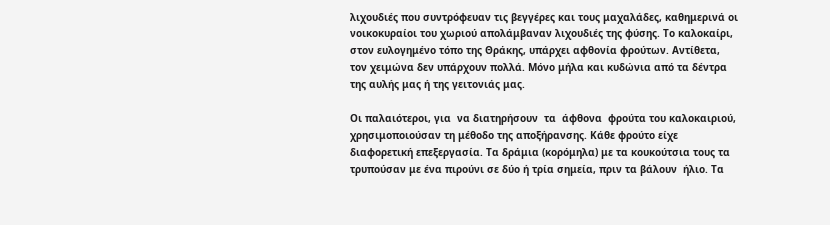λιχουδιές που συντρόφευαν τις βεγγέρες και τους μαχαλάδες, καθημερινά οι νοικοκυραίοι του χωριού απολάμβαναν λιχουδιές της φύσης. Το καλοκαίρι, στον ευλογημένο τόπο της Θράκης, υπάρχει αφθονία φρούτων. Αντίθετα, τον χειμώνα δεν υπάρχουν πολλά. Μόνο μήλα και κυδώνια από τα δέντρα της αυλής μας ή της γειτονιάς μας.

Οι παλαιότεροι, για  να διατηρήσουν  τα  άφθονα  φρούτα του καλοκαιριού, χρησιμοποιούσαν τη μέθοδο της αποξήρανσης. Κάθε φρούτο είχε διαφορετική επεξεργασία. Τα δράμια (κορόμηλα) με τα κουκούτσια τους τα τρυπούσαν με ένα πιρούνι σε δύο ή τρία σημεία, πριν τα βάλουν  ήλιο. Τα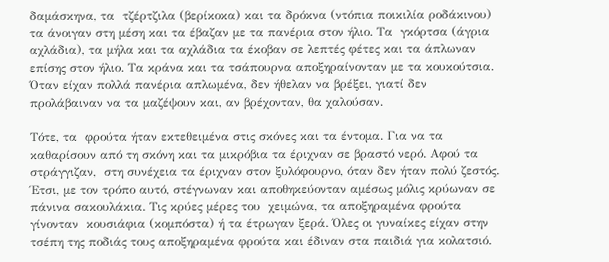δαμάσκηνα, τα  τζέρτζιλα (βερίκοκα) και τα δρόκνα (ντόπια ποικιλία ροδάκινου) τα άνοιγαν στη μέση και τα έβαζαν με τα πανέρια στον ήλιο. Τα  γκόρτσα (άγρια αχλάδια), τα μήλα και τα αχλάδια τα έκοβαν σε λεπτές φέτες και τα άπλωναν επίσης στον ήλιο. Τα κράνα και τα τσάπουρνα αποξηραίνονταν με τα κουκούτσια. Όταν είχαν πολλά πανέρια απλωμένα, δεν ήθελαν να βρέξει, γιατί δεν προλάβαιναν να τα μαζέψουν και, αν βρέχονταν, θα χαλούσαν.

Τότε, τα  φρούτα ήταν εκτεθειμένα στις σκόνες και τα έντομα. Για να τα καθαρίσουν από τη σκόνη και τα μικρόβια τα έριχναν σε βραστό νερό. Αφού τα στράγγιζαν,  στη συνέχεια τα έριχναν στον ξυλόφουρνο, όταν δεν ήταν πολύ ζεστός. Έτσι, με τον τρόπο αυτό, στέγνωναν και αποθηκεύονταν αμέσως μόλις κρύωναν σε πάνινα σακουλάκια. Τις κρύες μέρες του  χειμώνα, τα αποξηραμένα φρούτα γίνονταν  κουσιάφια (κομπόστα) ή τα έτρωγαν ξερά. Όλες οι γυναίκες είχαν στην τσέπη της ποδιάς τους αποξηραμένα φρούτα και έδιναν στα παιδιά για κολατσιό.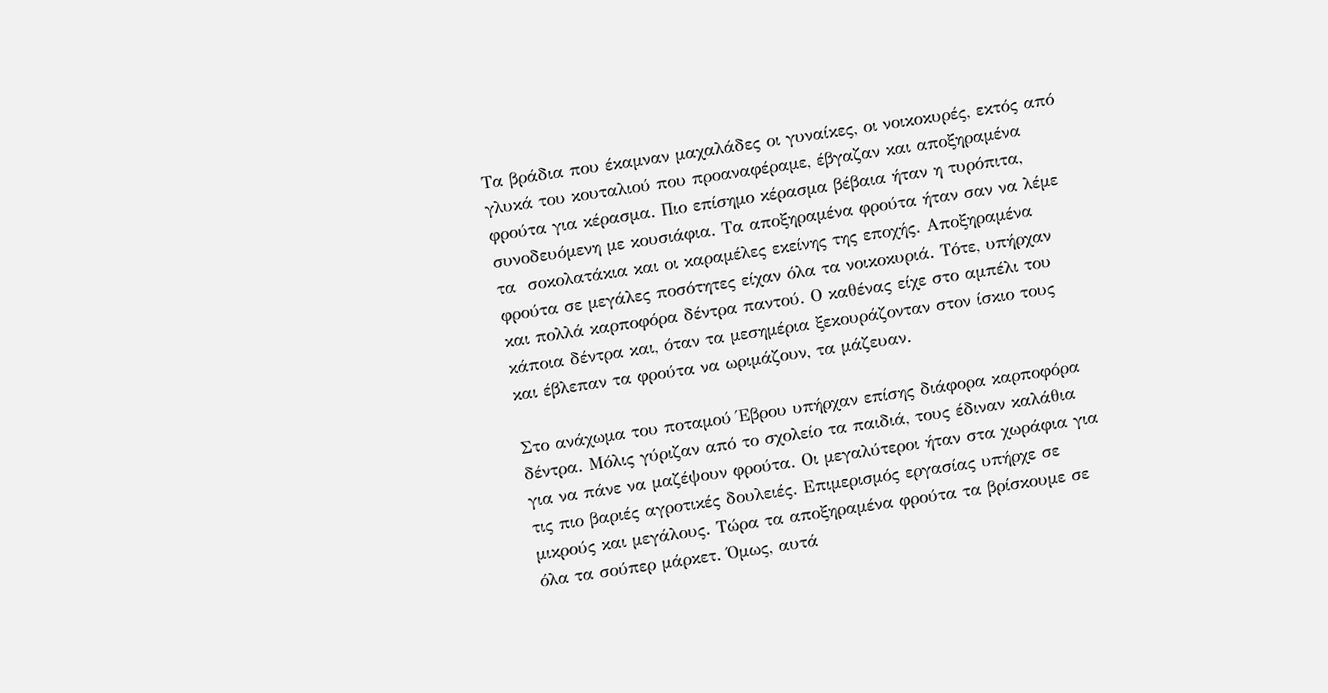Τα βράδια που έκαμναν μαχαλάδες οι γυναίκες, οι νοικοκυρές, εκτός από γλυκά του κουταλιού που προαναφέραμε, έβγαζαν και αποξηραμένα φρούτα για κέρασμα. Πιο επίσημο κέρασμα βέβαια ήταν η τυρόπιτα, συνοδευόμενη με κουσιάφια. Τα αποξηραμένα φρούτα ήταν σαν να λέμε τα  σοκολατάκια και οι καραμέλες εκείνης της εποχής. Αποξηραμένα φρούτα σε μεγάλες ποσότητες είχαν όλα τα νοικοκυριά. Τότε, υπήρχαν και πολλά καρποφόρα δέντρα παντού. Ο καθένας είχε στο αμπέλι του κάποια δέντρα και, όταν τα μεσημέρια ξεκουράζονταν στον ίσκιο τους και έβλεπαν τα φρούτα να ωριμάζουν, τα μάζευαν.

Στο ανάχωμα του ποταμού Έβρου υπήρχαν επίσης διάφορα καρποφόρα δέντρα. Μόλις γύριζαν από το σχολείο τα παιδιά, τους έδιναν καλάθια για να πάνε να μαζέψουν φρούτα. Οι μεγαλύτεροι ήταν στα χωράφια για τις πιο βαριές αγροτικές δουλειές. Επιμερισμός εργασίας υπήρχε σε μικρούς και μεγάλους. Τώρα τα αποξηραμένα φρούτα τα βρίσκουμε σε όλα τα σούπερ μάρκετ. Όμως, αυτά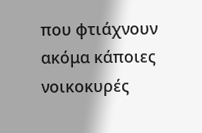που φτιάχνουν ακόμα κάποιες νοικοκυρές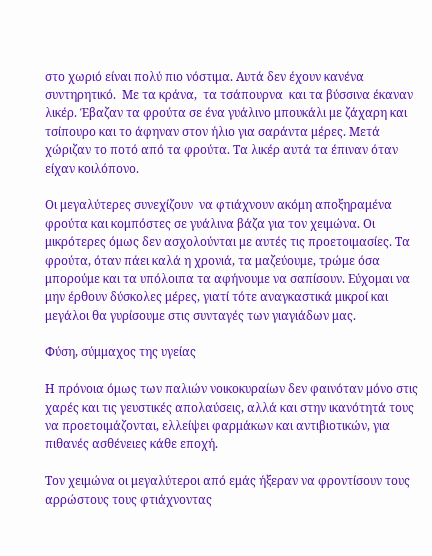στο χωριό είναι πολύ πιο νόστιμα. Αυτά δεν έχουν κανένα συντηρητικό.  Με τα κράνα,  τα τσάπουρνα  και τα βύσσινα έκαναν λικέρ. Έβαζαν τα φρούτα σε ένα γυάλινο μπουκάλι με ζάχαρη και τσίπουρο και το άφηναν στον ήλιο για σαράντα μέρες. Μετά χώριζαν το ποτό από τα φρούτα. Τα λικέρ αυτά τα έπιναν όταν είχαν κοιλόπονο.

Οι μεγαλύτερες συνεχίζουν  να φτιάχνουν ακόμη αποξηραμένα φρούτα και κομπόστες σε γυάλινα βάζα για τον χειμώνα. Οι μικρότερες όμως δεν ασχολούνται με αυτές τις προετοιμασίες. Τα φρούτα, όταν πάει καλά η χρονιά, τα μαζεύουμε, τρώμε όσα μπορούμε και τα υπόλοιπα τα αφήνουμε να σαπίσουν. Εύχομαι να μην έρθουν δύσκολες μέρες, γιατί τότε αναγκαστικά μικροί και μεγάλοι θα γυρίσουμε στις συνταγές των γιαγιάδων μας.

Φύση, σύμμαχος της υγείας

Η πρόνοια όμως των παλιών νοικοκυραίων δεν φαινόταν μόνο στις χαρές και τις γευστικές απολαύσεις, αλλά και στην ικανότητά τους να προετοιμάζονται, ελλείψει φαρμάκων και αντιβιοτικών, για πιθανές ασθένειες κάθε εποχή.

Τον χειμώνα οι μεγαλύτεροι από εμάς ήξεραν να φροντίσουν τους αρρώστους τους φτιάχνοντας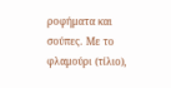ροφήματα και σούπες. Με το φλαμούρι (τίλιο),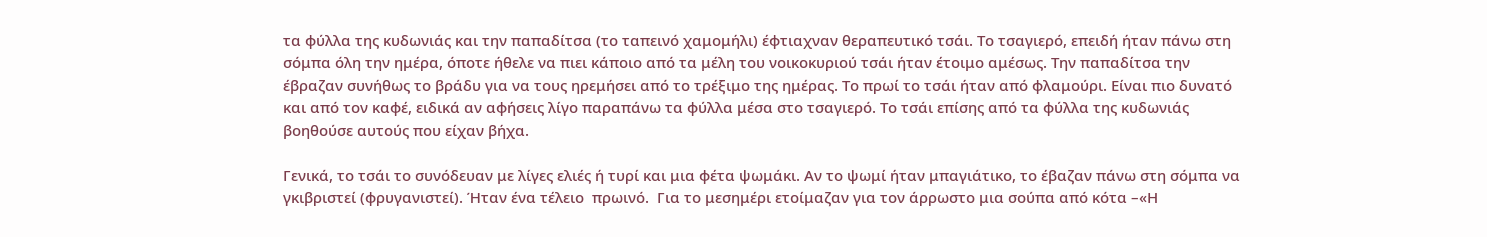τα φύλλα της κυδωνιάς και την παπαδίτσα (το ταπεινό χαμομήλι) έφτιαχναν θεραπευτικό τσάι. Το τσαγιερό, επειδή ήταν πάνω στη σόμπα όλη την ημέρα, όποτε ήθελε να πιει κάποιο από τα μέλη του νοικοκυριού τσάι ήταν έτοιμο αμέσως. Την παπαδίτσα την έβραζαν συνήθως το βράδυ για να τους ηρεμήσει από το τρέξιμο της ημέρας. Το πρωί το τσάι ήταν από φλαμούρι. Είναι πιο δυνατό και από τον καφέ, ειδικά αν αφήσεις λίγο παραπάνω τα φύλλα μέσα στο τσαγιερό. Το τσάι επίσης από τα φύλλα της κυδωνιάς βοηθούσε αυτούς που είχαν βήχα.

Γενικά, το τσάι το συνόδευαν με λίγες ελιές ή τυρί και μια φέτα ψωμάκι. Αν το ψωμί ήταν μπαγιάτικο, το έβαζαν πάνω στη σόμπα να γκιβριστεί (φρυγανιστεί). Ήταν ένα τέλειο  πρωινό.  Για το μεσημέρι ετοίμαζαν για τον άρρωστο μια σούπα από κότα –«Η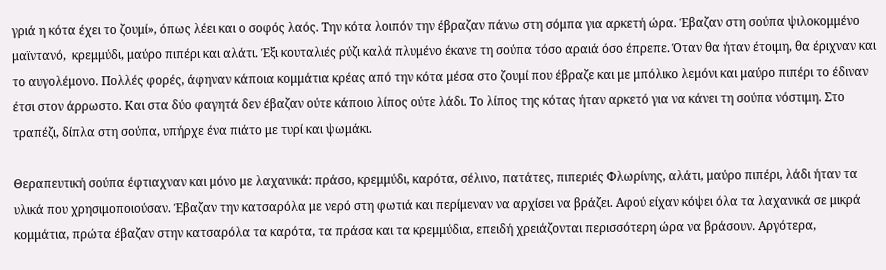γριά η κότα έχει το ζουμί», όπως λέει και ο σοφός λαός. Την κότα λοιπόν την έβραζαν πάνω στη σόμπα για αρκετή ώρα. Έβαζαν στη σούπα ψιλοκομμένο μαϊντανό,  κρεμμύδι, μαύρο πιπέρι και αλάτι. Έξι κουταλιές ρύζι καλά πλυμένο έκανε τη σούπα τόσο αραιά όσο έπρεπε. Όταν θα ήταν έτοιμη, θα έριχναν και το αυγολέμονο. Πολλές φορές, άφηναν κάποια κομμάτια κρέας από την κότα μέσα στο ζουμί που έβραζε και με μπόλικο λεμόνι και μαύρο πιπέρι το έδιναν έτσι στον άρρωστο. Και στα δύο φαγητά δεν έβαζαν ούτε κάποιο λίπος ούτε λάδι. Το λίπος της κότας ήταν αρκετό για να κάνει τη σούπα νόστιμη. Στο τραπέζι, δίπλα στη σούπα, υπήρχε ένα πιάτο με τυρί και ψωμάκι.

Θεραπευτική σούπα έφτιαχναν και μόνο με λαχανικά: πράσο, κρεμμύδι, καρότα, σέλινο, πατάτες, πιπεριές Φλωρίνης, αλάτι, μαύρο πιπέρι, λάδι ήταν τα υλικά που χρησιμοποιούσαν. Έβαζαν την κατσαρόλα με νερό στη φωτιά και περίμεναν να αρχίσει να βράζει. Αφού είχαν κόψει όλα τα λαχανικά σε μικρά κομμάτια, πρώτα έβαζαν στην κατσαρόλα τα καρότα, τα πράσα και τα κρεμμύδια, επειδή χρειάζονται περισσότερη ώρα να βράσουν. Αργότερα,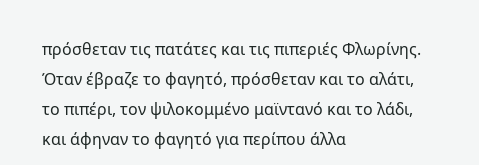πρόσθεταν τις πατάτες και τις πιπεριές Φλωρίνης. Όταν έβραζε το φαγητό, πρόσθεταν και το αλάτι, το πιπέρι, τον ψιλοκομμένο μαϊντανό και το λάδι, και άφηναν το φαγητό για περίπου άλλα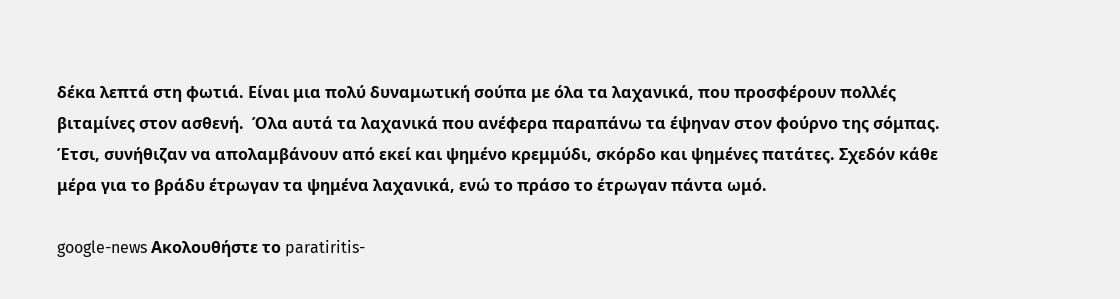δέκα λεπτά στη φωτιά. Είναι μια πολύ δυναμωτική σούπα με όλα τα λαχανικά, που προσφέρουν πολλές βιταμίνες στον ασθενή.  Όλα αυτά τα λαχανικά που ανέφερα παραπάνω τα έψηναν στον φούρνο της σόμπας. Έτσι, συνήθιζαν να απολαμβάνουν από εκεί και ψημένο κρεμμύδι, σκόρδο και ψημένες πατάτες. Σχεδόν κάθε μέρα για το βράδυ έτρωγαν τα ψημένα λαχανικά, ενώ το πράσο το έτρωγαν πάντα ωμό.

google-news Ακολουθήστε το paratiritis-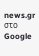news.gr στο Google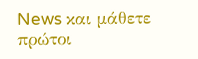News και μάθετε πρώτοι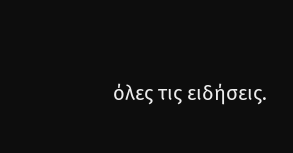όλες τις ειδήσεις.